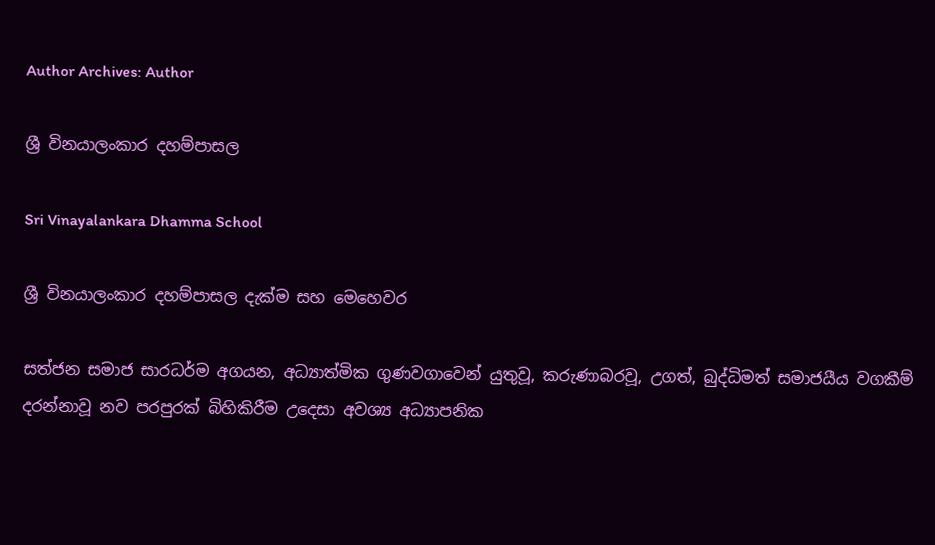Author Archives: Author

ශ්‍රී විනයාලංකාර දහම්පාසල

Sri Vinayalankara Dhamma School

ශ්‍රී විනයාලංකාර දහම්පාසල දැක්ම සහ මෙහෙවර

සත්ජන සමාජ සාරධර්ම අගයන, අධ්‍යාත්මික ගුණවගාවෙන් යුතුවූ, කරුණාබරවූ, උගත්, බුද්ධිමත් සමාජයීය වගකීම් දරන්නාවූ නව පරපුරක් බිහිකිරීම උදෙසා අවශ්‍ය අධ්‍යාපනික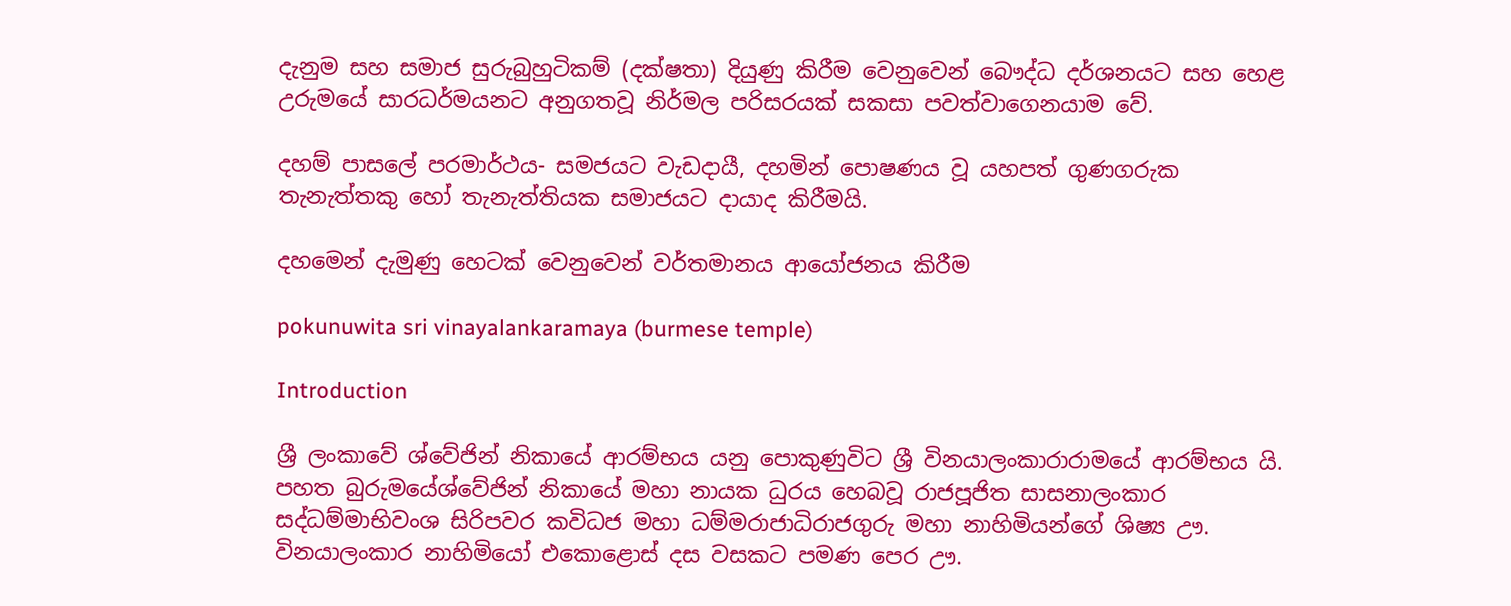දැනුම සහ සමාජ සුරුබුහුටිකම් (දක්ෂතා) දියුණු කිරීම වෙනුවෙන් බෞද්ධ දර්ශනයට සහ හෙළ උරුමයේ සාරධර්මයනට අනුගතවූ නිර්මල පරිසරයක් සකසා පවත්වාගෙනයාම වේ.

දහම් පාසලේ පරමාර්ථය- සමජයට වැඩදායී, දහමින් පොෂණය වූ යහපත් ගුණගරුක තැනැත්තකු හෝ තැනැත්තියක සමාජයට දායාද කිරීමයි.

දහමෙන් දැමුණු හෙටක් වෙනුවෙන් වර්තමානය ආයෝජනය කිරීම

pokunuwita sri vinayalankaramaya (burmese temple)

Introduction

ශ්‍රී ලංකාවේ ශ්වේජින් නිකායේ ආරම්භය යනු පොකුණුවිට ශ්‍රී විනයාලංකාරාරාමයේ ආරම්භය යි. පහත බුරුමයේශ්වේජින් නිකායේ මහා නායක ධුරය හෙබවූ රාජපූජිත සාසනාලංකාර සද්ධම්මාභිවංශ සිරිපවර කවිධජ මහා ධම්මරාජාධිරාජගුරු මහා නාහිමියන්ගේ ශිෂ්‍ය ඌ. විනයාලංකාර නාහිමියෝ එකොළොස් දස වසකට පමණ පෙර ඌ.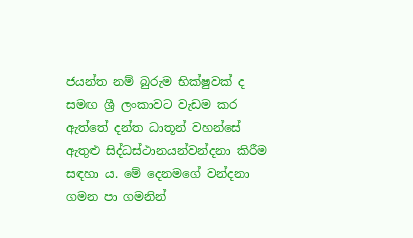ජයන්ත නම් බුරුම භික්ෂුවක් ද සමඟ ශ්‍රී ලංකාවට වැඩම කර ඇත්තේ දන්ත ධාතූන් වහන්සේ ඇතුළු සිද්ධස්ථානයන්වන්දනා කිරීම සඳහා ය. මේ දෙනමගේ වන්දනා ගමන පා ගමනින්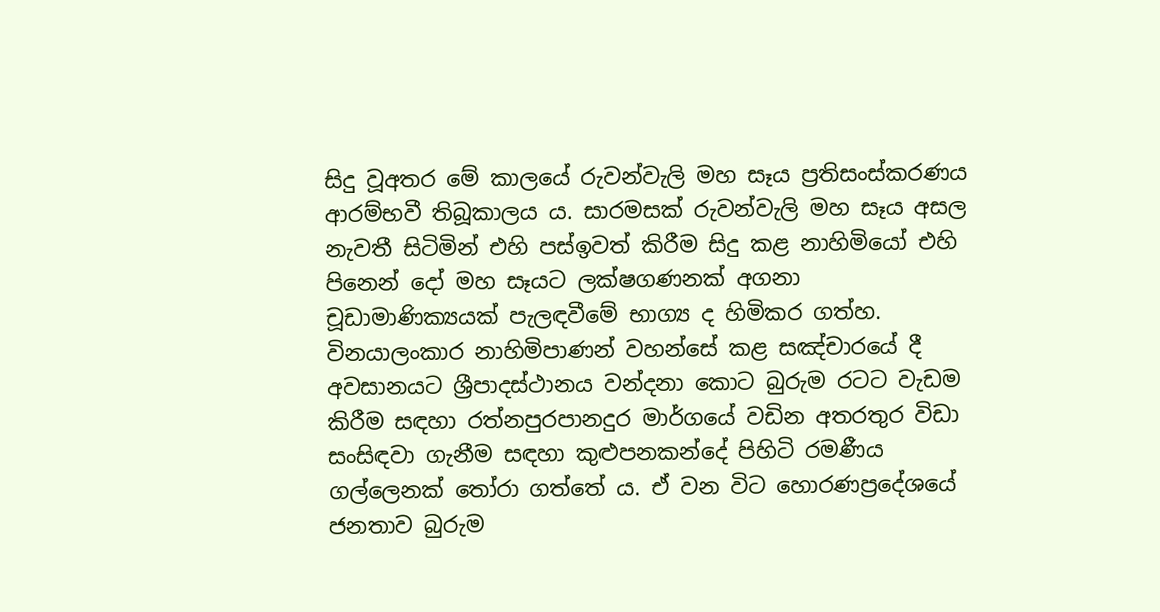සිදු වූඅතර මේ කාලයේ රුවන්වැලි මහ සෑය ප්‍රතිසංස්කරණය ආරම්භවී තිබූකාලය ය. සාරමසක් රුවන්වැලි මහ සෑය අසල නැවතී සිටිමින් එහි පස්ඉවත් කිරීම සිදු කළ නාහිමියෝ එහි පිනෙන් දෝ මහ සෑයට ලක්ෂගණනක් අගනා චූඩාමාණික්‍යයක් පැලඳවීමේ භාග්‍ය ද හිමිකර ගත්හ. විනයාලංකාර නාහිමිපාණන් වහන්සේ කළ සඤ්චාරයේ දී අවසානයට ශ්‍රීපාදස්ථානය වන්දනා කොට බුරුම රටට වැඩම කිරීම සඳහා රත්නපුරපානදුර මාර්ගයේ වඩින අතරතුර විඩා සංසිඳවා ගැනීම සඳහා කුළුපනකන්දේ පිහිටි රමණීය ගල්ලෙනක් තෝරා ගත්තේ ය. ඒ වන විට හොරණප්‍රදේශයේ ජනතාව බුරුම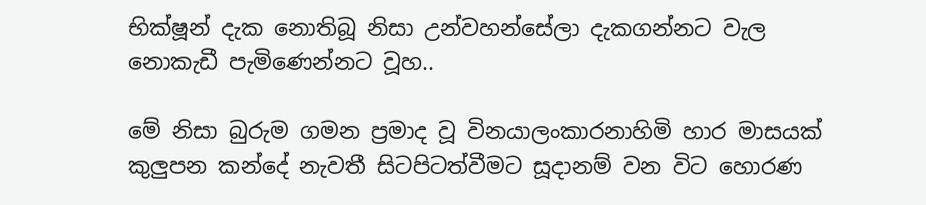භික්ෂූන් දැක නොතිබූ නිසා උන්වහන්සේලා දැකගන්නට වැල නොකැඩී පැමිණෙන්නට වූහ..

මේ නිසා බුරුම ගමන ප්‍රමාද වූ විනයාලංකාරනාහිමි හාර මාසයක් කුලුපන කන්දේ නැවතී සිටපිටත්වීමට සූදානම් වන විට හොරණ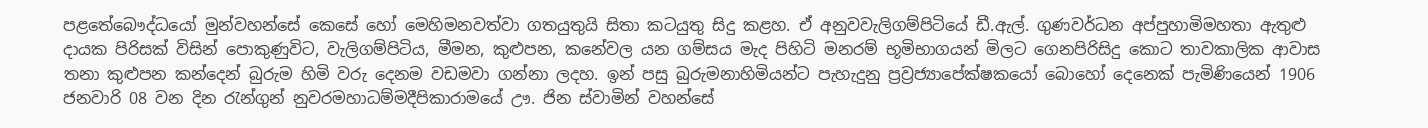පළතේබෞද්ධයෝ මුන්වහන්සේ කෙසේ හෝ මෙහිමනවත්වා ගතයුතුයි සිතා කටයුතු සිදු කළහ. ඒ අනුවවැලිගම්පිටියේ ඩී.ඇල්. ගුණවර්ධන අප්පුහාමිමහතා ඇතුළු දායක පිරිසක් විසින් පොකුණුවිට, වැලිගම්පිටිය, මීමන, කුළුපන, කනේවල යන ගම්සය මැද පිහිටි මනරම් භූමිභාගයන් මිලට ගෙනපිරිසිදු කොට තාවකාලික ආවාස තනා කුළුපන කන්දෙන් බුරුම හිමි වරු දෙනම වඩමවා ගන්නා ලදහ. ඉන් පසු බුරුමනාහිමියන්ට පැහැදුනු ප්‍රව්‍රජ්‍යාපේක්ෂකයෝ බොහෝ දෙනෙක් පැමිණියෙන් 1906 ජනවාරි 08 වන දින රැන්ගුන් නුවරමහාධම්මදීපිකාරාමයේ ඌ. ජින ස්වාමින් වහන්සේ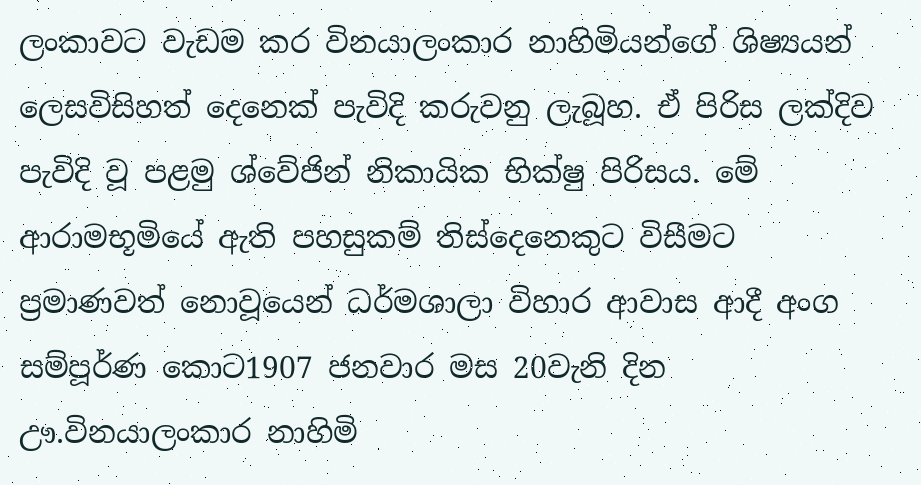ලංකාවට වැඩම කර විනයාලංකාර නාහිමියන්ගේ ශිෂ්‍යයන් ලෙසවිසිහත් දෙනෙක් පැවිදි කරුවනු ලැබූහ. ඒ පිරිස ලක්දිව පැවිදි වූ පළමු ශ්වේජින් නිකායික භික්ෂු පිරිසය. මේ ආරාමභූමියේ ඇති පහසුකම් තිස්දෙනෙකුට විසීමට ප්‍රමාණවත් නොවූයෙන් ධර්මශාලා විහාර ආවාස ආදී අංග සම්පූර්ණ කොට1907 ජනවාර මස 20වැනි දින ඌ.විනයාලංකාර නාහිමි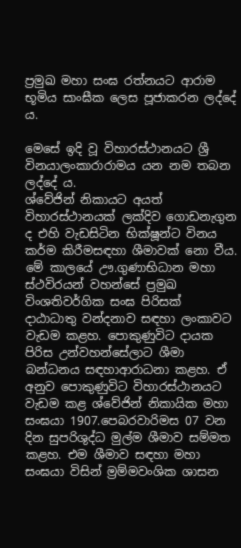ප්‍රමුඛ මහා සංඝ රත්නයට ආරාම භූමිය සාංඝීක ලෙස පූජාකරන ලද්දේ ය.

මෙසේ ඉදි වූ විහාරස්ථානයට ශ්‍රී විනයාලංකාරාරාමය යන නම තබන ලද්දේ ය.
ශ්වේජින් නිකායට අයත් විහාරස්ථානයක් ලක්දිව ගොඩනැගුන ද එහි වැඩසිටින භික්ෂූන්ට විනය කර්ම කිරීමසඳහා ශීමාවක් නො වීය. මේ කාලයේ ඌ.ගුණාභිධාන මහා ස්ථවිරයන් වහන්සේ ප්‍රමුඛ විංශතිවර්ගික සංඝ පිරිසක් දාඨාධාතු වන්දනාව සඳහා ලංකාවට වැඩම කළහ. පොකුණුවිට දායක පිරිස උන්වහන්සේලාට ශීමා බන්ධනය සඳහාආරාධනා කළහ. ඒ අනුව පොකුණුවිට විහාරස්ථානයට වැඩම කළ ශ්වේජින් නිකායික මහා සංඝයා 1907.පෙබරවාරිමස 07 වන දින සුපරිශුද්ධ මුල්ම ශීමාව සම්මත කළහ. එම ශීමාව සඳහා මහා සංඝයා විසින් ම්‍රම්මවංශික ශාසන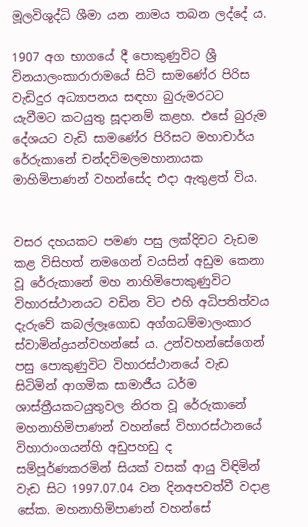මූලවිශුද්ධි ශීමා යන නාමය තබන ලද්දේ ය.

1907 අග භාගයේ දී පොකුණුවිට ශ්‍රී විනයාලංකාරාරාමයේ සිටි සාමණේර පිරිස වැඩිදුර අධ්‍යාපනය සඳහා බුරුමරටට යැවීමට කටයුතු සූදානම් කළහ. එසේ බුරුම දේශයට වැඩි සාමණේර පිරිසට මහාචාර්ය රේරුකානේ චන්දවිමලමහානායක මාහිමිපාණන් වහන්සේද එදා ඇතුළත් විය.


වසර දහයකට පමණ පසු ලක්දිවට වැඩම කළ විසිහත් නමගෙන් වයසින් අඩුම කෙනා වූ රේරුකානේ මහ නාහිමිපොකුණුවිට විහාරස්ථානයට වඩින විට එහි අධිපතිත්වය දැරුවේ කබල්ලෑගොඩ අග්ගධම්මාලංකාර ස්වාමින්ද්‍රයන්වහන්සේ ය. උන්වහන්සේගෙන් පසු පොකුණුවිට විහාරස්ථානයේ වැඩ සිටිමින් ආගමික සාමාජීය ධර්ම ශාස්ත්‍රීයකටයුතුවල නිරත වූ රේරුකානේ මහනාහිමිපාණන් වහන්සේ විහාරස්ථානයේ විහාරාංගයන්හි අඩුපහඩු ද සම්පූර්ණකරමින් සියක් වසක් ආයු විඳිමින් වැඩ සිට 1997.07.04 වන දිනඅපවත්වී වදාළ සේක. මහනාහිමිපාණන් වහන්සේ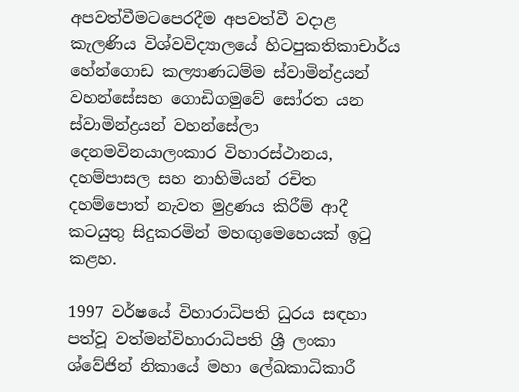අපවත්වීමටපෙරදීම අපවත්වී වදාළ කැලණිය විශ්වවිද්‍යාලයේ හිටපුකතිකාචාර්ය හේන්ගොඩ කල්‍යාණධම්ම ස්වාමින්ද්‍රයන් වහන්සේසහ ගොඩිගමුවේ සෝරත යන ස්වාමින්ද්‍රයන් වහන්සේලා දෙනමවිනයාලංකාර විහාරස්ථානය, දහම්පාසල සහ නාහිමියන් රචිත දහම්පොත් නැවත මුද්‍රණය කිරීම් ආදී කටයුතු සිදුකරමින් මහඟුමෙහෙයක් ඉටු කළහ.

1997 වර්ෂයේ විහාරාධිපති ධුරය සඳහා පත්වූ වත්මන්විහාරාධිපති ශ්‍රී ලංකා ශ්වේජින් නිකායේ මහා ලේඛකාධිකාරී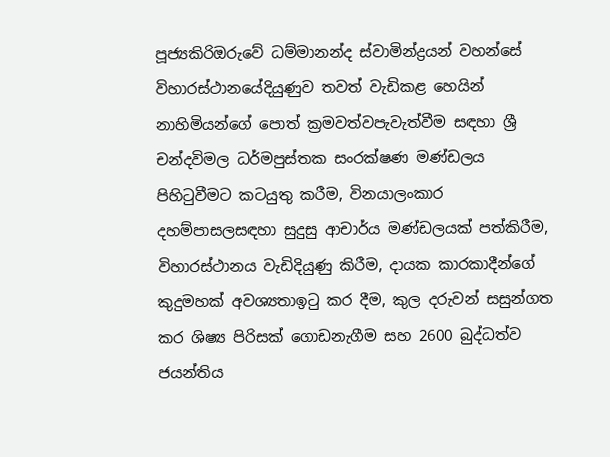පූජ්‍යකිරිඔරුවේ ධම්මානන්ද ස්වාමින්ද්‍රයන් වහන්සේ විහාරස්ථානයේදියුණුව තවත් වැඩිකළ හෙයින් නාහිමියන්ගේ පොත් ක්‍රමවත්වපැවැත්වීම සඳහා ශ්‍රී චන්දවිමල ධර්මපුස්තක සංරක්ෂණ මණ්ඩලය පිහිටුවීමට කටයුතු කරීම, විනයාලංකාර දහම්පාසලසඳහා සුදුසු ආචාර්ය මණ්ඩලයක් පත්කිරීම, විහාරස්ථානය වැඩිදියුණු කිරීම, දායක කාරකාදීන්ගේ කුදුමහක් අවශ්‍යතාඉටු කර දීම, කුල දරුවන් සසුන්ගත කර ශිෂ්‍ය පිරිසක් ගොඩනැගීම සහ 2600 බුද්ධත්ව ජයන්තිය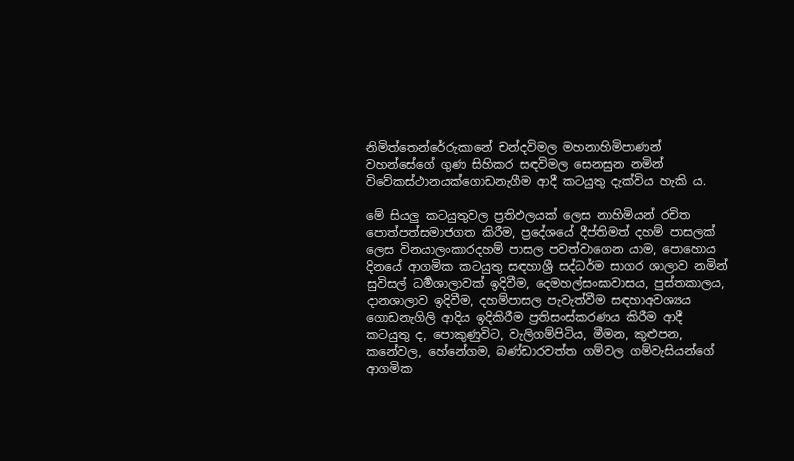නිමිත්තෙන්රේරුකානේ චන්දවිමල මහනාහිමිපාණන් වහන්සේගේ ගුණ සිහිකර සඳවිමල සෙනසුන නමින් විවේකස්ථානයක්ගොඩනැගීම ආදී කටයුතු දැක්විය හැකි ය.

මේ සියලු කටයුතුවල ප්‍රතිඵලයක් ලෙස නාහිමියන් රචිත පොත්පත්සමාජගත කිරීම, ප්‍රදේශයේ දීප්තිමත් දහම් පාසලක් ලෙස විනයාලංකාරදහම් පාසල පවත්වාගෙන යාම, පොහොය දිනයේ ආගමික කටයුතු සඳහාශ්‍රී සද්ධර්ම සාගර ශාලාව නමින් සුවිසල් ධර්‍මශාලාවක් ඉදිවීම, දෙමහල්සංඝාවාසය, පුස්තකාලය, දානශාලාව ඉදිවීම, දහම්පාසල පැවැත්වීම සඳහාඅවශ්‍යය ගොඩනැගිලි ආදිය ඉදිකිරීම ප්‍රතිසංස්කරණය කිරීම ආදී කටයුතු ද, පොකුණුවිට, වැලිගම්පිටිය, මීමන, කුළුපන, කනේවල, හේනේගම, බණ්ඩාරවත්ත ගම්වල ගම්වැසියන්ගේ ආගමික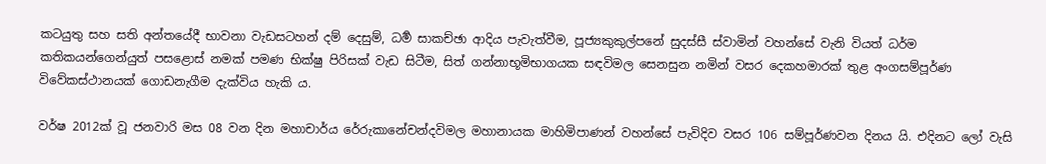කටයුතු සහ සති අන්තයේදී භාවනා වැඩසටහන් දම් දෙසුම්, ධර්‍ම සාකච්ඡා ආදිය පැවැත්වීම, පූජ්‍යකුකුල්පනේ සුදස්සී ස්වාමින් වහන්සේ වැනි වියත් ධර්ම කතිකයන්ගෙන්යුත් පසළොස් නමක් පමණ භික්ෂු පිරිසක් වැඩ සිටීම, සිත් ගන්නාභූමිභාගයක සඳවිමල සෙනසුන නමින් වසර දෙකහමාරක් තුළ අංගසම්පූර්ණ විවේකස්ථානයක් ගොඩනැගීම දැක්විය හැකි ය.

වර්ෂ 2012ක් වූ ජනවාරි මස 08 වන දින මහාචාර්ය රේරුකානේචන්දවිමල මහානායක මාහිමිපාණන් වහන්සේ පැවිදිව වසර 106 සම්පූර්ණවන දිනය යි. එදිනට ලෝ වැසි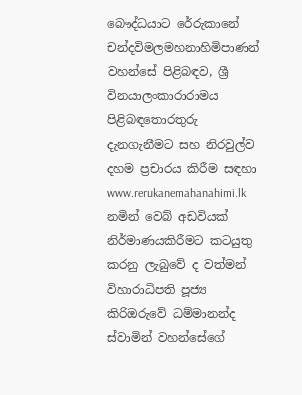බෞද්ධයාට රේරුකානේ චන්දවිමලමහනාහිමිපාණන් වහන්සේ පිළිබඳව, ශ්‍රී විනයාලංකාරාරාමය පිළිබඳතොරතුරු දැනගැනීමට සහ නිරවුල්ව දහම ප්‍රචාරය කිරීම සඳහා www.rerukanemahanahimi.lk නමින් වෙබ් අඩවියක් නිර්මාණයකිරීමට කටයුතු කරනු ලැබුවේ ද වත්මන් විහාරාධිපති පූජ්‍ය කිරිඔරුවේ ධම්මානන්ද ස්වාමින් වහන්සේගේ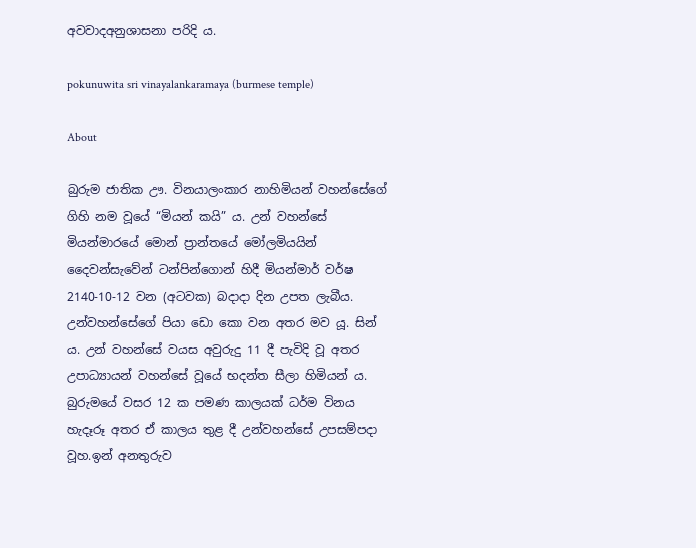අවවාදඅනුශාසනා පරිදි ය.

pokunuwita sri vinayalankaramaya (burmese temple)

About

බුරුම ජාතික ඌ. විනයාලංකාර නාහිමියන් වහන්සේගේ ගිහි නම වූයේ “මියන් කයි” ය. උන් වහන්සේ මියන්මාරයේ මොන් ප්‍රාන්තයේ මෝලමියයින් දෛවන්සැවේන් ටන්පින්ගොන් හිදී මියන්මාර් වර්ෂ 2140-10-12 වන (අටවක) බදාදා දින උපත ලැබීය. උන්වහන්සේගේ පියා ඩො කො වන අතර මව යූ. සින් ය. උන් වහන්සේ වයස අවුරුදු 11 දී පැවිදි වූ අතර උපාධ්‍යායන් වහන්සේ වූයේ භදන්ත සීලා හිමියන් ය. බුරුමයේ වසර 12 ක පමණ කාලයක් ධර්ම විනය හැදෑරූ අතර ඒ කාලය තුළ දී උන්වහන්සේ උපසම්පදා වූහ.ඉන් අනතුරුව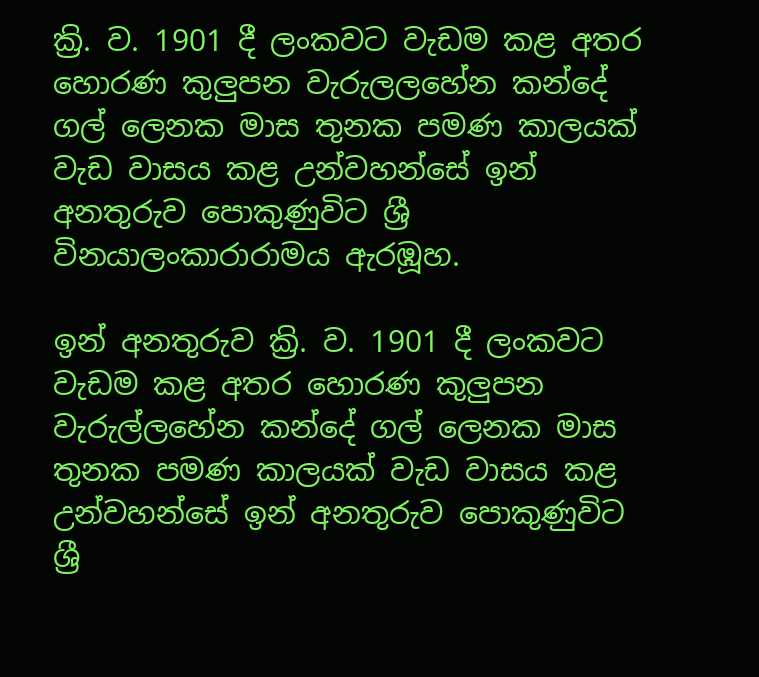ක්‍රි. ව. 1901 දී ලංකවට වැඩම කළ අතර හොරණ කුලුපන වැරුලලහේන කන්දේ ගල් ලෙනක මාස තුනක පමණ කාලයක් වැඩ වාසය කළ උන්වහන්සේ ඉන් අනතුරුව පොකුණුවිට ශ්‍රී විනයාලංකාරාරාමය ඇරඹූහ.

ඉන් අනතුරුව ක්‍රි. ව. 1901 දී ලංකවට වැඩම කළ අතර හොරණ කුලුපන වැරුල්ලහේන කන්දේ ගල් ලෙනක මාස තුනක පමණ කාලයක් වැඩ වාසය කළ උන්වහන්සේ ඉන් අනතුරුව පොකුණුවිට ශ්‍රී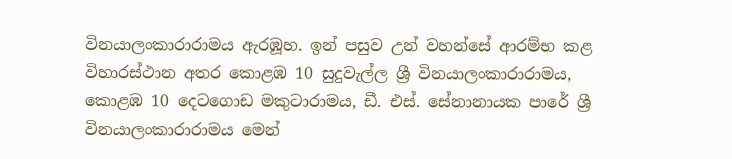විනයාලංකාරාරාමය ඇරඹූහ. ඉන් පසුව උන් වහන්සේ ආරම්භ කළ විහාරස්ථාන අතර කොළඹ 10 සුදුවැල්ල ශ්‍රී විනයාලංකාරාරාමය, කොළඹ 10 දෙටගොඩ මකුටාරාමය, ඩී. එස්. සේනානායක පාරේ ශ්‍රී විනයාලංකාරාරාමය මෙන්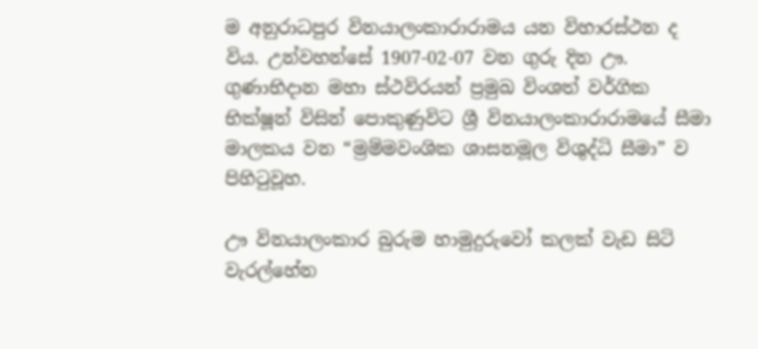ම අනුරාධපුර විනයාලංකාරාරාමය යන විහාරස්ථන ද විය. උන්වහන්සේ 1907-02-07 වන ගුරු දින ඌ. ගුණාභිදාන මහා ස්ථවිරයන් ප්‍රමුඛ විංශත් වර්ගික භික්ෂූන් විසින් පොකුණුවිට ශ්‍රී විනයාලංකාරාරාමයේ සීමා මාලකය වන “ම්‍රම්මවංශික ශාසනමූල විශුද්ධි සීමා” ව පිහිටුවූහ.

ඌ විනයාලංකාර බුරුම හාමුදුරුවෝ කලක් වැඩ සිටි වැරල්හේන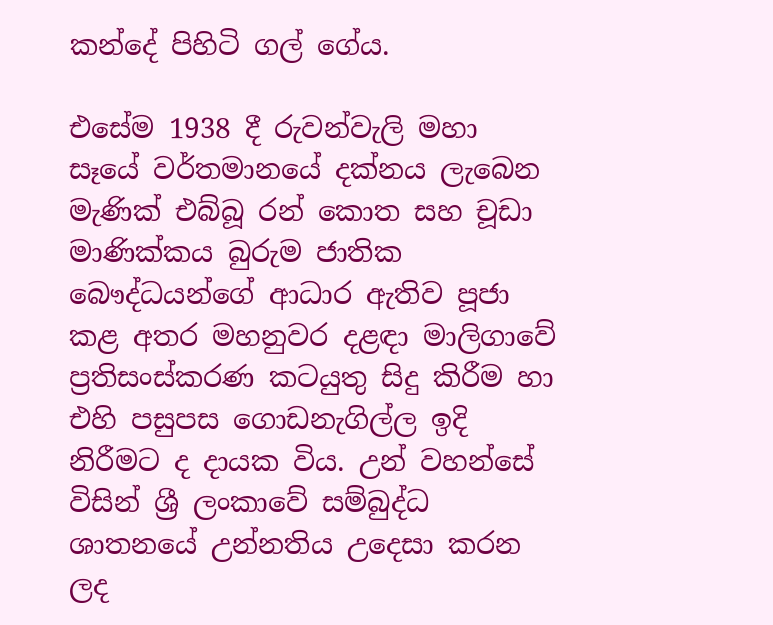කන්දේ පිහිටි ගල් ගේය.

එසේම 1938 දී රුවන්වැලි මහා සෑයේ වර්තමානයේ දක්නය ලැබෙන මැණික් එබ්බූ රන් කොත සහ චූඩා මාණික්කය බුරුම ජාතික බෞද්ධයන්ගේ ආධාර ඇතිව පූජා කළ අතර මහනුවර දළඳා මාලිගාවේ ප්‍රතිසංස්කරණ කටයුතු සිදු කිරීම හා එහි පසුපස ගොඩනැගිල්ල ඉදි නිරීමට ද දායක විය. උන් වහන්සේ විසින් ශ්‍රී ලංකාවේ සම්බුද්ධ ශාතනයේ උන්නතිය උදෙසා කරන ලද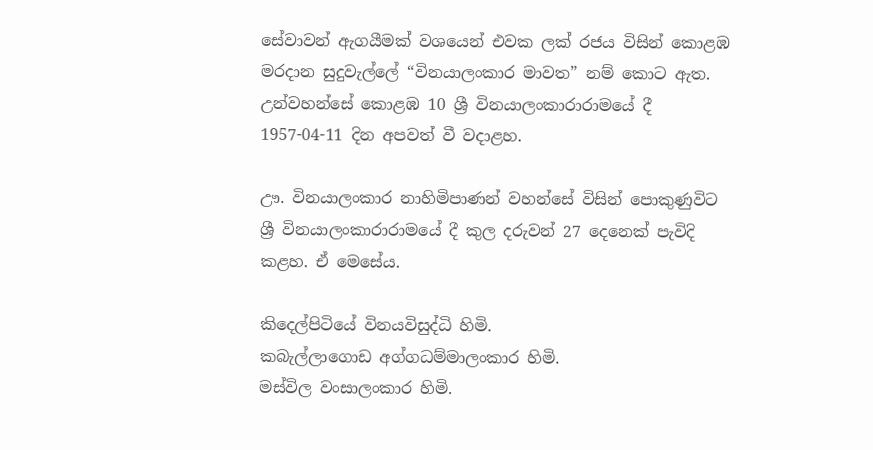සේවාවන් ඇගයීමක් වශයෙන් එවක ලක් රජය විසින් කොළඹ මරදාන සුදුවැල්ලේ “විනයාලංකාර මාවත” නම් කොට ඇත. උන්වහන්සේ කොළඹ 10 ශ්‍රී විනයාලංකාරාරාමයේ දී 1957-04-11 දින අපවත් වී වදාළහ.

ඌ. විනයාලංකාර නාහිමිපාණන් වහන්සේ විසින් පොකුණුවිට ශ්‍රී විනයාලංකාරාරාමයේ දී කුල දරුවන් 27 දෙනෙක් පැවිදි කළහ. ඒ මෙසේය.

කිදෙල්පිටියේ විනයවිසුද්ධි හිමි.
කබැල්ලාගොඩ අග්ගධම්මාලංකාර හිමි.
මස්විල වංසාලංකාර හිමි.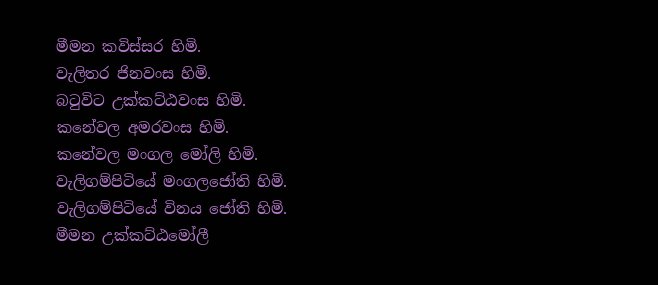මීමන කවිස්සර හිමි.
වැලිතර ජිනවංස හිමි.
බටුවිට උක්කට්ඨවංස හිමි.
කනේවල අමරවංස හිමි.
කනේවල මංගල මෝලි හිමි.
වැලිගම්පිටියේ මංගලජෝති හිමි.
වැලිගම්පිටියේ විනය ජෝති හිමි.
මීමන උක්කට්ඨමෝලී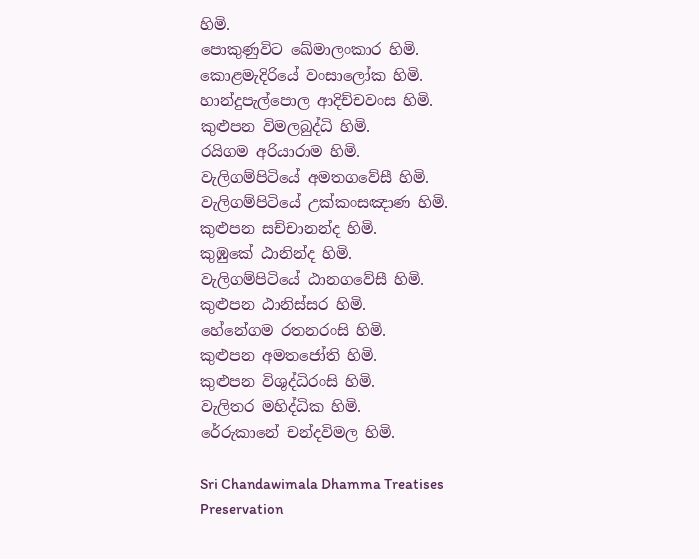හිමි.
පොකුණුවිට ඛේමාලංකාර හිමි.
කොළමැදිරියේ වංසාලෝක හිමි.
හාන්දුපැල්පොල ආදිච්චවංස හිමි.
කුළුපන විමලබුද්ධි හිමි.
රයිගම අරියාරාම හිමි.
වැලිගම්පිටියේ අමතගවේසී හිමි.
වැලිගම්පිටියේ උක්කංසඤාණ හිමි.
කුළුපන සච්චානන්ද හිමි.
කුඹුකේ ඨානින්ද හිමි.
වැලිගම්පිටියේ ඨානගවේසී හිමි.
කුළුපන ඨානිස්සර හිමි.
හේනේගම රතනරංසි හිමි.
කුළුපන අමතජෝති හිමි.
කුළුපන විශුද්ධිරංසි හිමි.
වැලිතර මහිද්ධික හිමි.
රේරුකානේ චන්දවිමල හිමි.

Sri Chandawimala Dhamma Treatises Preservation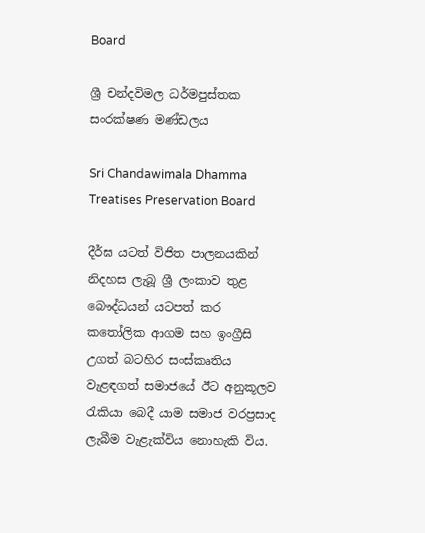Board

ශ්‍රී චන්දවිමල ධර්මපුස්තක සංරක්ෂණ මණ්ඩලය

Sri Chandawimala Dhamma Treatises Preservation Board

දීර්ඝ යටත් විජිත පාලනයකින් නිදහස ලැබූ ශ්‍රී ලංකාව තුළ බෞද්ධයන් යටපත් කර කතෝලික ආගම සහ ඉංග්‍රීසි උගත් බටහිර සංස්කෘතිය වැළඳගත් සමාජයේ ඊට අනුකූලව රැකියා බෙදී යාම සමාජ වරප්‍රසාද ලැබීම වැළැක්විය නොහැකි විය.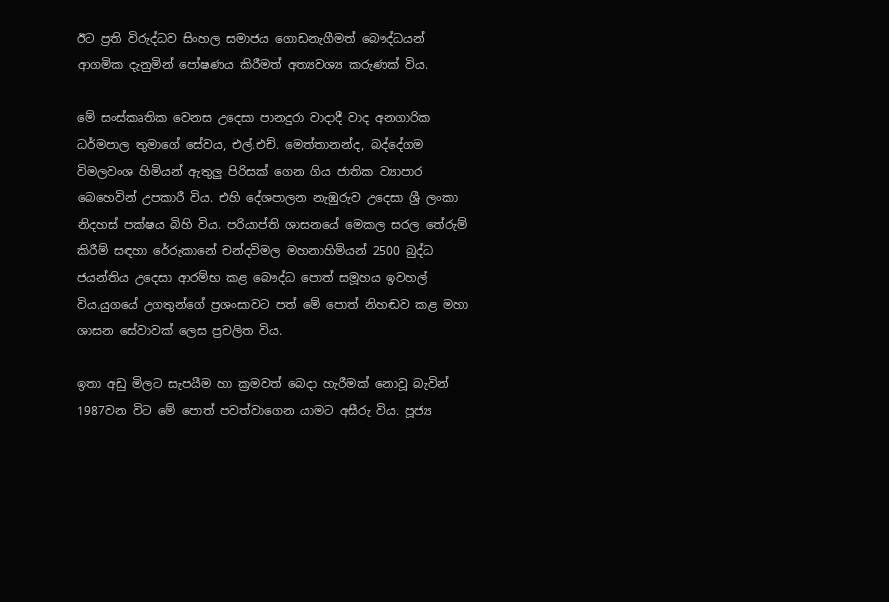ඊට ප්‍රති විරුද්ධව සිංහල සමාජය ගොඩනැගීමත් බෞද්ධයන් ආගමික දැනුමින් පෝෂණය කිරීමත් අත්‍යවශ්‍ය කරුණක් විය.

මේ සංස්කෘතික වෙනස උදෙසා පානදුරා වාදාදී වාද අනගාරික ධර්මපාල තුමාගේ සේවය, එල්.එච්. මෙත්තානන්ද, බද්දේගම විමලවංශ හිමියන් ඇතුලු පිරිසක් ගෙන ගිය ජාතික ව්‍යාපාර බෙහෙවින් උපකාරී විය. එහි දේශපාලන නැඹුරුව උදෙසා ශ්‍රී ලංකා නිදහස් පක්ෂය බිහි විය. පරියාප්ති ශාසනයේ මෙකල සරල තේරුම් කිරීම් සඳහා රේරුකානේ චන්දවිමල මහනාහිමියන් 2500 බුද්ධ ජයන්තිය උදෙසා ආරම්භ කළ බෞද්ධ පොත් සමූහය ඉවහල් විය.යුගයේ උගතුන්ගේ ප්‍රශංසාවට පත් මේ පොත් නිහඬව කළ මහා ශාසන සේවාවක් ලෙස ප්‍රචලිත විය.

ඉතා අඩු මිලට සැපයීම හා ක්‍රමවත් බෙදා හැරීමක් නොවූ බැවින් 1987වන විට මේ පොත් පවත්වාගෙන යාමට අසීරු විය. පූජ්‍ය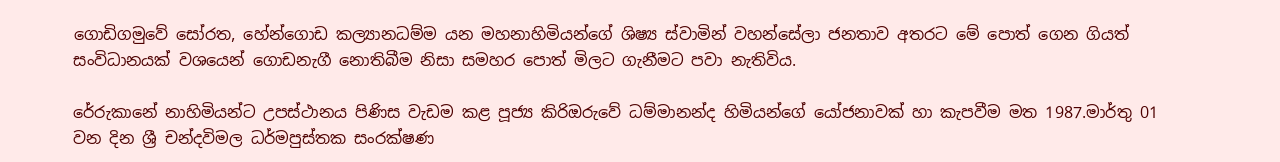ගොඩිගමුවේ සෝරත, හේන්ගොඩ කල්‍යානධම්ම යන මහනාහිමියන්ගේ ශිෂ්‍ය ස්වාමින් වහන්සේලා ජනතාව අතරට මේ පොත් ගෙන ගියත් සංවිධානයක් වශයෙන් ගොඩනැගී නොතිබීම නිසා සමහර පොත් මිලට ගැනීමට පවා නැතිවිය.

රේරුකානේ නාහිමියන්ට උපස්ථානය පිණිස වැඩම කළ පූජ්‍ය කිරිඔරුවේ ධම්මානන්ද හිමියන්ගේ යෝජනාවක් හා කැපවීම මත 1987.මාර්තු 01 වන දින ශ්‍රී චන්දවිමල ධර්මපුස්තක සංරක්ෂණ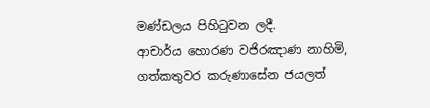මණ්ඩලය පිහිටුවන ලදී.
ආචාර්ය හොරණ වජිරඤාණ නාහිමි, ගත්කතුවර කරුණාසේන ජයලත්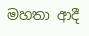මහතා ආදී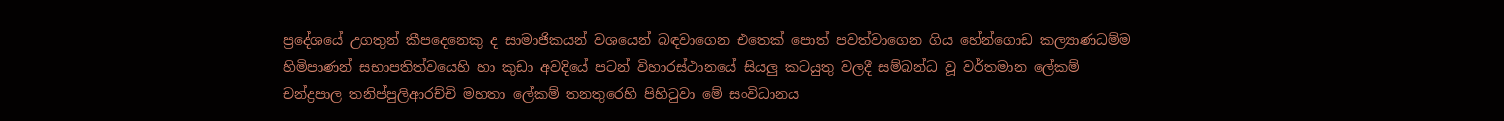ප්‍ර‍දේශයේ උගතුන් කීපදෙනෙකු ද සාමාජිකයන් වශයෙන් බඳවාගෙන එතෙක් පොත් පවත්වාගෙන ගිය හේන්ගොඩ කල්‍යාණධම්ම හිමිපාණන් සභාපතිත්වයෙහි හා කුඩා අවදියේ පටන් විහාරස්ථානයේ සියලු කටයුතු වලදී සම්බන්ධ වූ වර්තමාන ලේකම් චන්ද්‍රපාල තනිප්පුලිආරච්චි මහතා ලේකම් තනතුරෙහි පිහිටුවා මේ සංවිධානය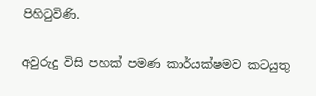පිහිටුවිණි.

අවුරුදු විසි පහක් පමණ කාර්යක්ෂමව කටයුතු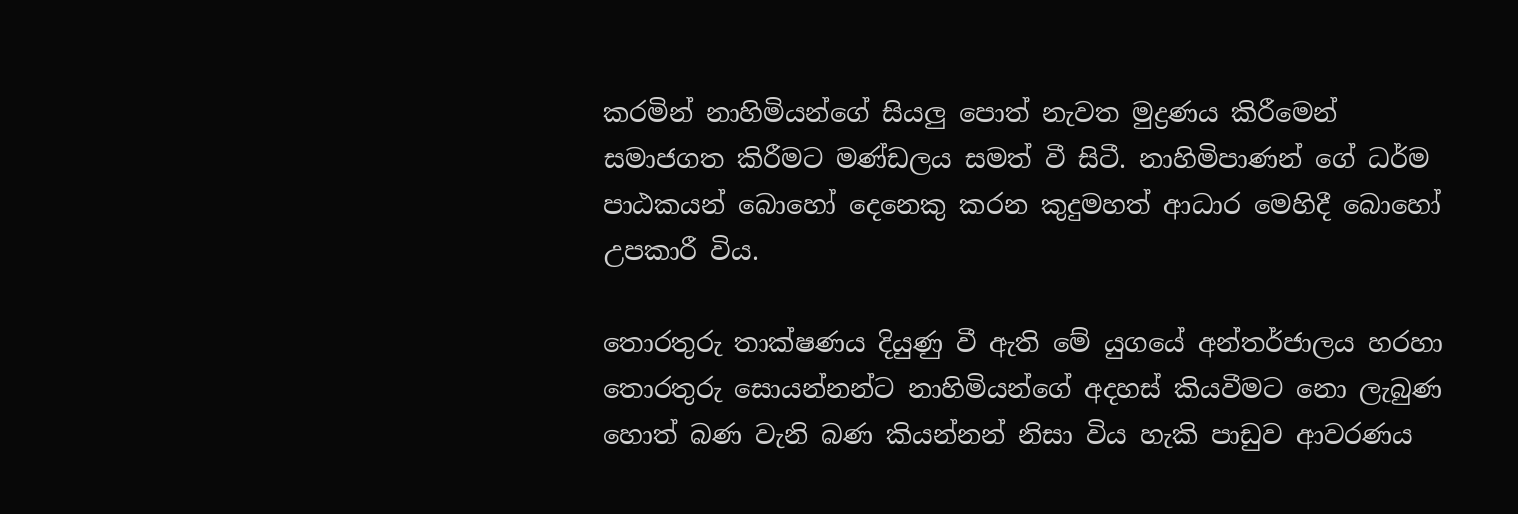කරමින් නාහිමියන්ගේ සියලු පොත් නැවත මුද්‍රණය කිරීමෙන් සමාජගත කිරීමට මණ්ඩලය සමත් වී සිටී. නාහිමිපාණන් ගේ ධර්ම පාඨකයන් බොහෝ දෙනෙකු කරන කුදුමහත් ආධාර මෙහිදී බොහෝ උපකාරී විය.

තොරතුරු තාක්ෂණය දියුණු වී ඇති මේ යුගයේ අන්තර්ජාලය හරහා තොරතුරු සොයන්නන්ට නාහිමියන්ගේ අදහස් කියවීමට නො ලැබුණ හොත් බණ වැනි බණ කියන්නන් නිසා විය හැකි පාඩුව ආවරණය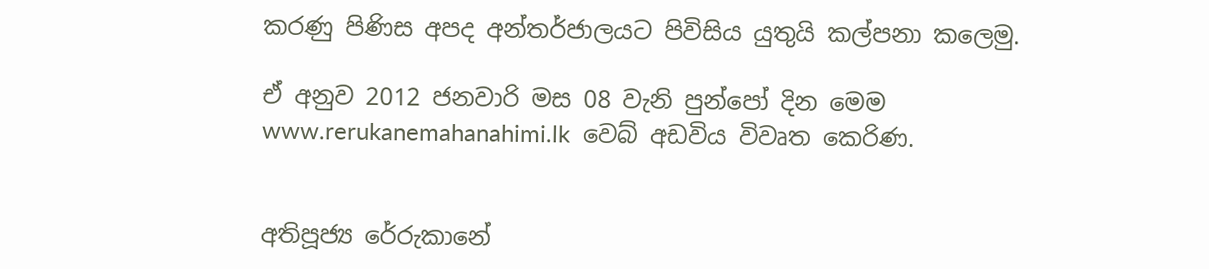කරණු පිණිස අපද අන්තර්ජාලයට පිවිසිය යුතුයි කල්පනා කලෙමු.

ඒ අනුව 2012 ජනවාරි මස 08 වැනි පුන්පෝ දින මෙම www.rerukanemahanahimi.lk  වෙබ් අඩවිය විවෘත කෙරිණ.


අතිපූජ්‍ය රේරුකානේ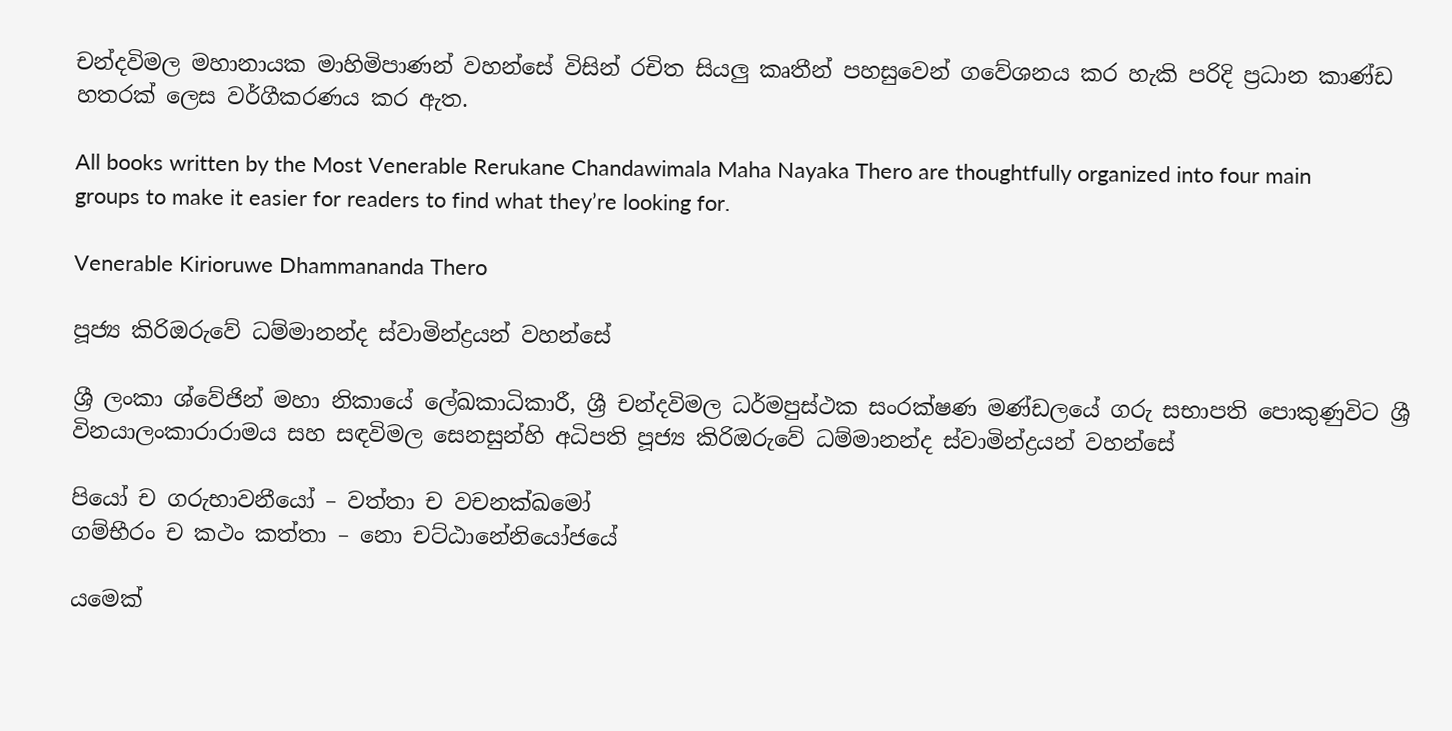චන්දවිමල මහානායක මාහිමිපාණන් වහන්සේ විසින් රචිත සියලු කෘතීන් පහසුවෙන් ගවේශනය කර හැකි පරිදි ප්‍රධාන කාණ්ඩ හතරක් ලෙස වර්ගීකරණය කර ඇත.

All books written by the Most Venerable Rerukane Chandawimala Maha Nayaka Thero are thoughtfully organized into four main groups to make it easier for readers to find what they’re looking for.

Venerable Kirioruwe Dhammananda Thero

පූජ්‍ය කිරිඔරුවේ ධම්මානන්ද ස්වාමින්ද්‍රයන් වහන්සේ

ශ්‍රී ලංකා ශ්වේජින් මහා නිකායේ ලේඛකාධිකාරී, ශ්‍රී චන්දවිමල ධර්මපුස්ථක සංරක්ෂණ මණ්ඩලයේ ගරු සභාපති පොකුණුවිට ශ්‍රී විනයාලංකාරාරාමය සහ සඳවිමල සෙනසුන්හි අධිපති පූජ්‍ය කිරිඔරුවේ ධම්මානන්ද ස්වාමින්ද්‍රයන් වහන්සේ

පියෝ ච ගරුභාවනීයෝ – වත්තා ච වචනක්ඛමෝ
ගම්භීරං ච කථං කත්තා – නො චට්ඨානේනියෝජයේ

යමෙක්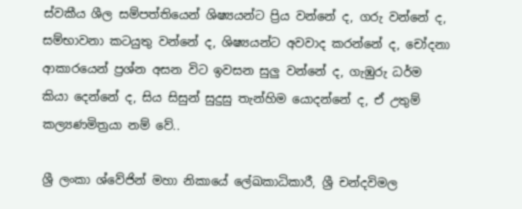ස්වකීය ශීල සම්පත්තියෙන් ශිෂ්‍යයන්ට ප්‍රිය වන්නේ ද, ගරු වන්නේ ද, සම්භාවනා කටයුතු වන්නේ ද, ශිෂ්‍යයන්ට අවවාද කරන්නේ ද, චෝදනා ආකාරයෙන් ප්‍රශ්න අසන විට ඉවසන සුලු වන්නේ ද, ගැඹුරු ධර්ම කියා දෙන්නේ ද, සිය සිසුන් සුදුසු තැන්හිම යොදන්නේ ද, ඒ උතුම් කල්‍යණමිත්‍රයා නම් වේ..

ශ්‍රී ලංකා ශ්වේජින් මහා නිකායේ ලේඛකාධිකාරී, ශ්‍රී චන්දවිමල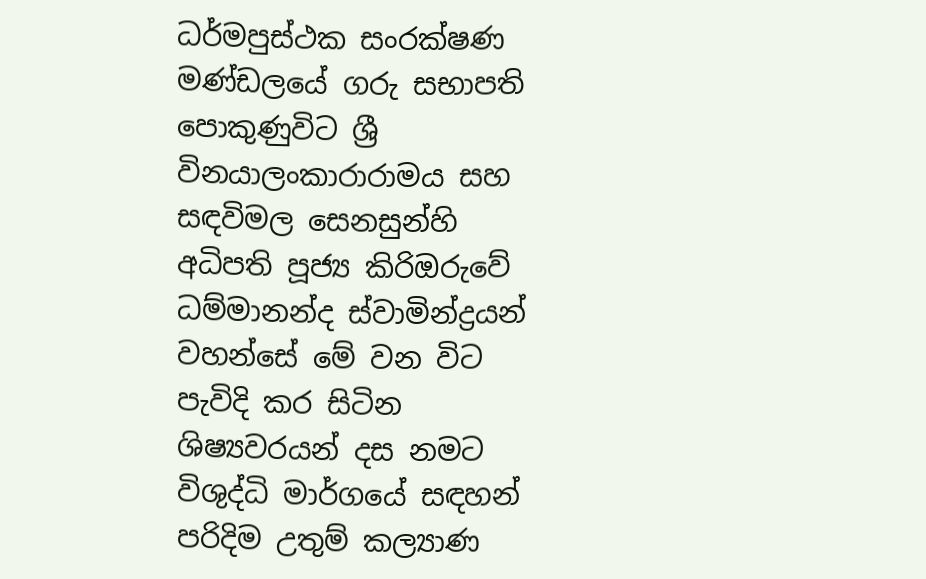ධර්මපුස්ථක සංරක්ෂණ මණ්ඩලයේ ගරු සභාපති පොකුණුවිට ශ්‍රී විනයාලංකාරාරාමය සහ සඳවිමල සෙනසුන්හි අධිපති පූජ්‍ය කිරිඔරුවේ ධම්මානන්ද ස්වාමින්ද්‍රයන් වහන්සේ මේ වන විට පැවිදි කර සිටින ශිෂ්‍යවරයන් දස නමට විශුද්ධි මාර්ගයේ සඳහන් පරිදිම උතුම් කල්‍යාණ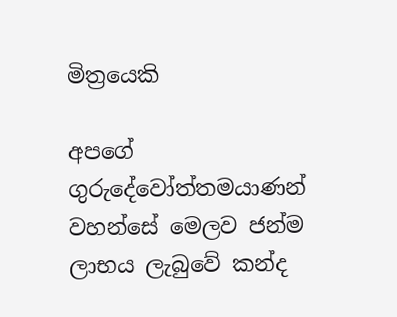මිත්‍රයෙකි

අපගේ ගුරුදේවෝත්තමයාණන් වහන්සේ මෙලව ජන්ම ලාභය ලැබුවේ කන්ද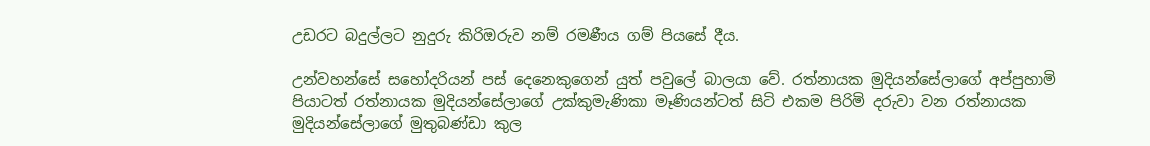උඩරට බදුල්ලට නුදුරු කිරිඔරුව නම් රමණීය ගම් පියසේ දීය.

උන්වහන්සේ සහෝදරියන් පස් දෙනෙකුගෙන් යුත් පවුලේ බාලයා වේ. රත්නායක මුදියන්සේලාගේ අප්පුහාමි පියාටත් රත්නායක මුදියන්සේලාගේ උක්කුමැණිකා මෑණියන්ටත් සිටි එකම පිරිමි දරුවා වන රත්නායක මුදියන්සේලාගේ මුතුබණ්ඩා කුල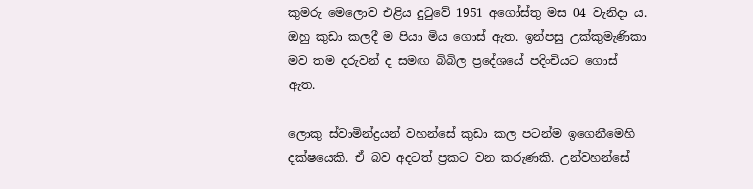කුමරු මෙලොව එළිය දුටුවේ 1951 අගෝස්තු මස 04 වැනිදා ය. ඔහු කුඩා කලදී ම පියා මිය ගොස් ඇත. ඉන්පසු උක්කුමැණිකා මව තම දරුවන් ද සමඟ බිබිල ප්‍රදේශයේ පදිංචියට ගොස් ඇත.

ලොකු ස්වාමින්ද්‍රයන් වහන්සේ කුඩා කල පටන්ම ඉගෙනීමෙහි දක්ෂයෙකි. ඒ බව අදටත් ප්‍රකට වන කරුණකි. උන්වහන්සේ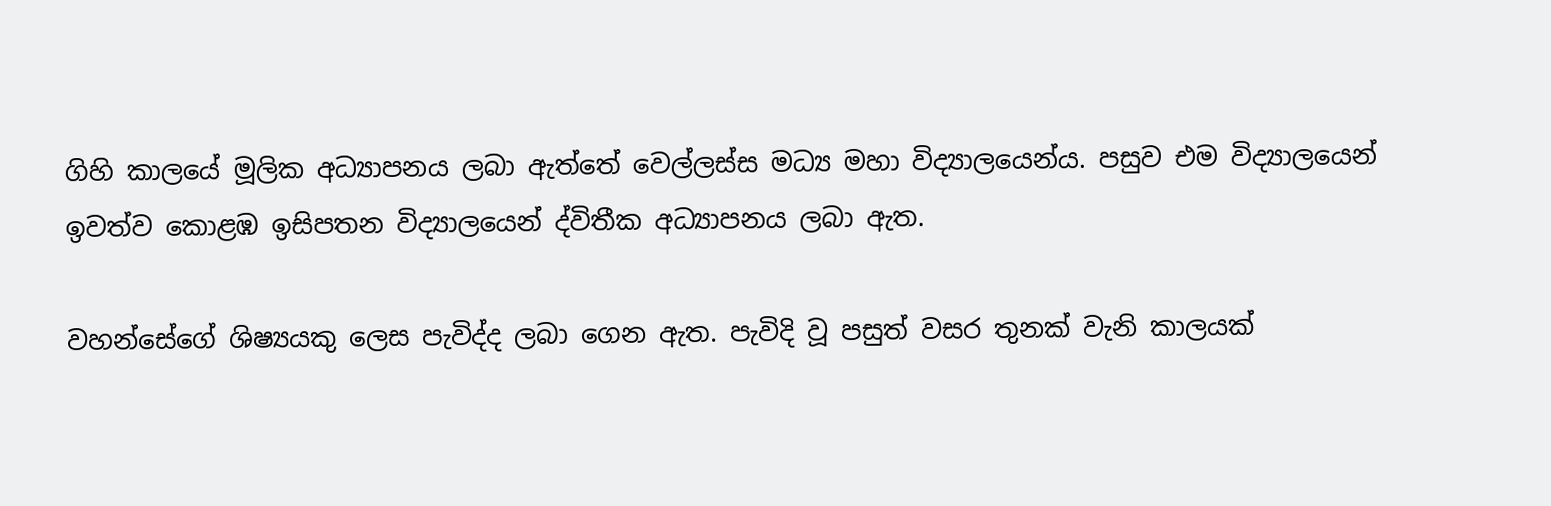ගිහි කාලයේ මූලික අධ්‍යාපනය ලබා ඇත්තේ වෙල්ලස්ස මධ්‍ය මහා විද්‍යාලයෙන්ය. පසුව එම විද්‍යාලයෙන් ඉවත්ව කොළඹ ඉසිපතන විද්‍යාලයෙන් ද්විතීක අධ්‍යාපනය ලබා ඇත.

වහන්සේගේ ශිෂ්‍ය‍යකු ලෙස පැවිද්ද ලබා ගෙන ඇත. පැවිදි වූ පසුත් වසර තුනක් වැනි කාලයක්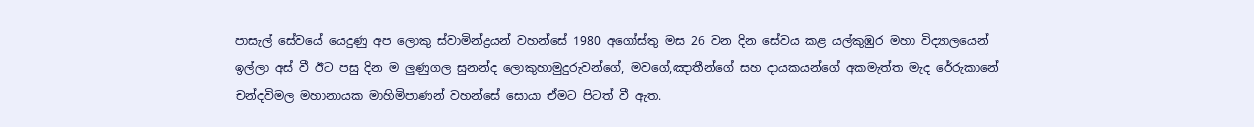පාසැල් සේවයේ යෙදුණු අප ලොකු ස්වාමින්ද්‍රයන් වහන්සේ 1980 අගෝස්තු මස 26 වන දින සේවය කළ යල්කුඹුර මහා විද්‍යාලයෙන් ඉල්ලා අස් වී ඊට පසු දින ම ලුණුගල සුනන්ද ලොකුහාමුදුරුවන්ගේ, මවගේ,ඤාතීන්ගේ සහ දායකයන්ගේ අකමැත්ත මැද රේරුකානේ චන්දවිමල මහානායක මාහිමිපාණන් වහන්සේ සොයා ඒමට පිටත් වී ඇත.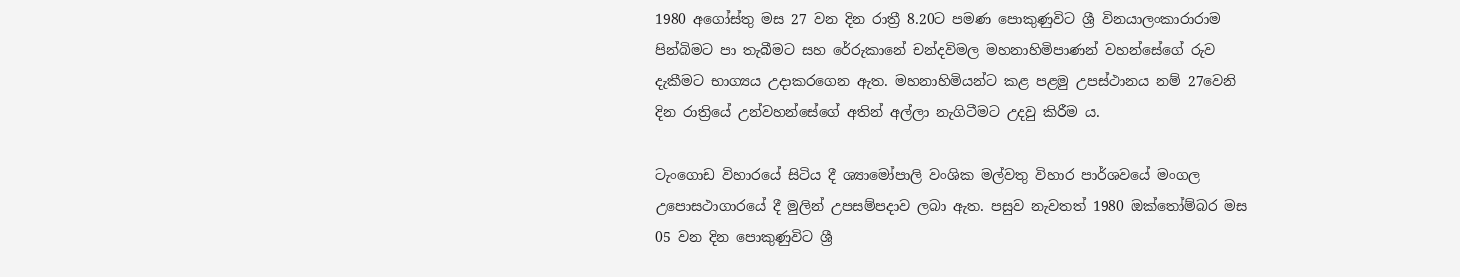1980 අගෝස්තු මස 27 වන දින රාත්‍රී 8.20ට පමණ පොකුණුවිට ශ්‍රී විනයාලංකාරාරාම පින්බිමට පා තැබීමට සහ රේරුකානේ චන්දවිමල මහනාහිමිපාණන් වහන්සේගේ රුව දැකීමට භාග්‍යය උදාකරගෙන ඇත. මහනාහිමියන්ට කළ පළමු උපස්ථානය නම් 27වෙනි දින රාත්‍රියේ උන්වහන්සේගේ අතින් අල්ලා නැගිටීමට උදවු කිරීම ය.

ටැංගොඩ විහාරයේ සිටිය දී ශ්‍යාමෝපාලි වංශික මල්වතු විහාර පාර්ශවයේ මංගල උපොසථාගාරයේ දී මුලින් උපසම්පදාව ලබා ඇත. පසුව නැවතත් 1980 ඔක්තෝම්බර මස 05 වන දින පොකුණුවිට ශ්‍රී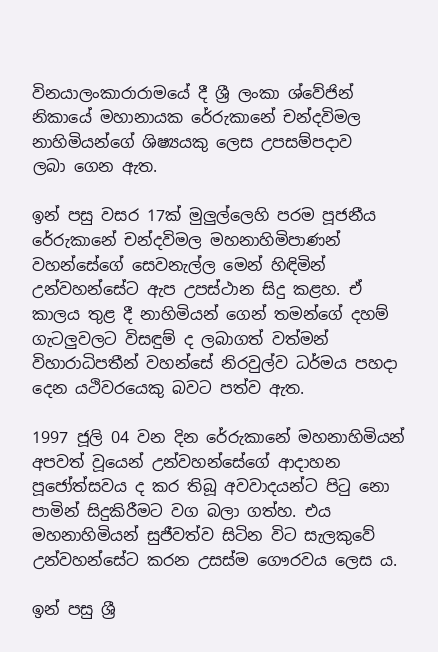විනයාලංකාරාරාමයේ දී ශ්‍රී ලංකා ශ්වේජින් නිකායේ මහානායක රේරුකානේ චන්දවිමල නාහිමියන්ගේ ශිෂ්‍යයකු ලෙස උපසම්පදාව ලබා ‍ගෙන ඇත.

ඉන් පසු වසර 17ක් මුලුල්ලෙහි පරම පූජනීය රේරුකානේ චන්දවිමල මහනාහිමිපාණන් වහන්සේගේ සෙවනැල්ල මෙන් හිඳිමින් උන්වහන්සේට ඇප උපස්ථාන සිදු කළහ. ඒ කාලය තුළ දී නාහිමියන් ගෙන් තමන්ගේ දහම් ගැටලුවලට විසඳුම් ද ලබාගත් වත්මන් විහාරාධිපතීන් වහන්සේ නිරවුල්ව ධර්මය පහදා දෙන යථිවරයෙකු බවට පත්ව ඇත.

1997 ජූලි 04 වන දින රේරුකානේ මහනාහිමියන් අපවත් වූයෙන් උන්වහන්සේගේ ආදාහන පූජෝත්සවය ද කර තිබූ අවවාදයන්ට පිටු නො පාමින් සිදුකිරීමට වග බලා ගත්හ. එය මහනාහිමියන් සුජීවත්ව සිටින විට සැලකුවේ උන්වහන්සේට කරන උසස්ම ගෞරවය ලෙස ය.

ඉන් පසු ශ්‍රී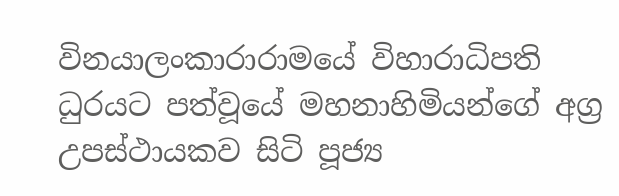විනයාලංකාරාරාමයේ විහාරාධිපති ධුරයට පත්වූයේ මහනාහිමියන්ගේ අග්‍ර උපස්ථායකව සිටි පූජ්‍ය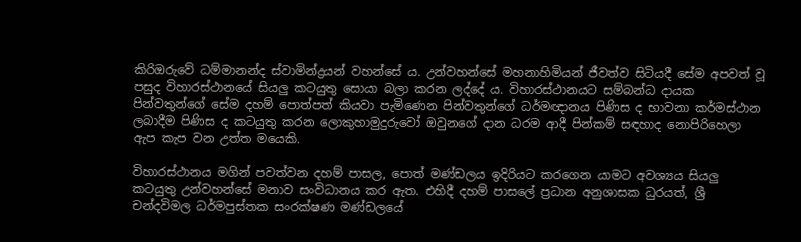කිරිඔරුවේ ධම්මානන්ද ස්වාමින්ද්‍රයන් වහන්සේ ය. උන්වහන්සේ මහනාහිමියන් ජීවත්ව සිටියදී සේම අපවත් වූ පසුද විහාරස්ථානයේ සියලු කටයුතු සොයා බලා කරන ලද්දේ ය. විහාරස්ථානයට සම්බන්ධ දායක පින්වතුන්ගේ සේම දහම් පොත්පත් කියවා පැමිණෙන පින්වතුන්ගේ ධර්මඥානය පිණිස ද භාවනා කර්මස්ථාන ලබාදීම පිණිස ද කටයුතු කරන ලොකුහාමුදුරුවෝ ඔවුනගේ දාන ධරම ආදී පින්කම් සඳහාද නොපිරිහෙලා ඇප කැප වන උත්ත මයෙකි.

විහාරස්ථානය මගින් පවත්වන දහම් පාසල, පොත් මණ්ඩලය ඉදිරියට කරගෙන යාමට අවශ්‍යය සියලු කටයුතු උන්වහන්සේ මනාව සංවිධානය කර ඇත. එහිදී දහම් පාසලේ ප්‍රධාන අනුශාසක ධුරයත්, ශ්‍රී චන්දවිමල ධර්මපුස්තක සංරක්ෂණ මණ්ඩලයේ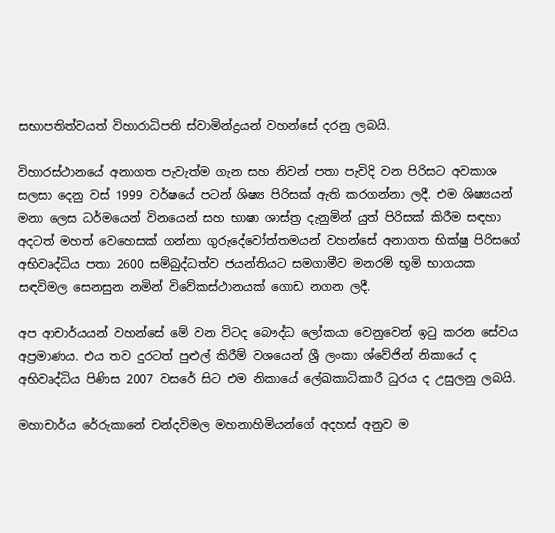සභාපතිත්වයත් විහාරාධිපති ස්වාමින්ද්‍රයන් වහන්සේ දරනු ලබයි.

විහාරස්ථානයේ අනාගත පැවැත්ම ගැන සහ නිවන් පතා පැවිදි වන පිරිසට අවකාශ සලසා දෙනු වස් 1999 වර්ෂයේ පටන් ශිෂ්‍ය පිරිසක් ඇති කරගන්නා ලදී. එම ශිෂ්‍යයන් මනා ලෙස ධර්මයෙන් විනයෙන් සහ භාෂා ශාස්ත්‍ර දැනුමින් යුත් පිරිසක් කිරීම සඳහා අදටත් මහත් වෙහෙසක් ගන්නා ගුරුදේවෝත්තමයන් වහන්සේ අනාගත භික්ෂු පිරිසගේ අභිවෘද්ධිය පතා 2600 සම්බුද්ධත්ව ජයන්තියට සමගාමීව මනරම් භූමි භාගයක සඳවිමල සෙනසුන නමින් විවේකස්ථානයක් ගොඩ නගන ලදී.

අප ආචාර්යයන් වහන්සේ මේ වන විටද බෞද්ධ ලෝකයා වෙනුවෙන් ඉටු කරන සේවය අප්‍රමාණය. එය තව දුරටත් පුළුල් කිරීම් වශයෙන් ශ්‍රී ලංකා ශ්වේජින් නිකායේ ද අභිවෘද්ධිය පිණිස 2007 වසරේ සිට එම නිකායේ ලේඛකාධිකාරී ධුරය ද උසුලනු ලබයි.

මහාචාර්ය රේරුකානේ චන්දවිමල මහනාහිමියන්ගේ අදහස් අනුව ම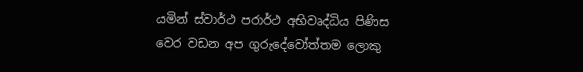යමින් ස්වාර්ථ පරාර්ථ අභිවෘද්ධිය පිණිස වෙර වඩන අප ගුරුදේවෝත්තම ලොකු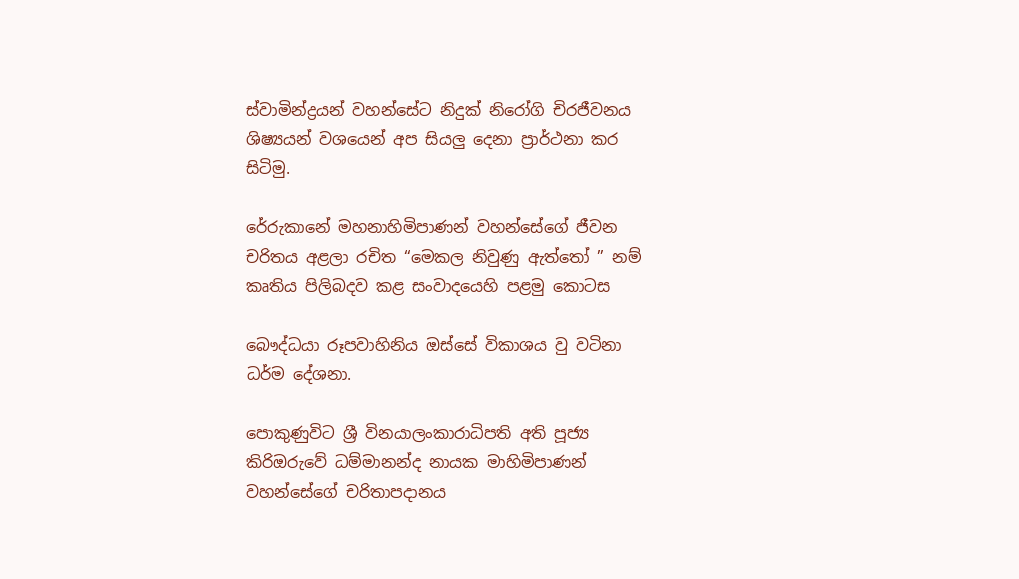ස්වාමින්ද්‍රයන් වහන්සේට නිදුක් නිරෝගි චිරජීවනය ශිෂ්‍යයන් වශයෙන් අප සියලු දෙනා ප්‍රාර්ථනා කර සිටිමු.

රේරුකානේ මහනාහිමිපාණන් වහන්සේගේ ජීවන චරිතය අළලා රචිත “මෙකල නිවුණු ඇත්තෝ ” නම් කෘතිය පිලිබදව කළ සංවාදයෙහි පළමු කොටස

බෞද්ධයා රූපවාහිනිය ඔස්සේ විකාශය වු වටිනා ධර්ම දේශනා.

පොකුණුවිට ශ්‍රී විනයාලංකාරාධිපති අති පූජ්‍ය කිරිඔරුවේ ධම්මානන්ද නායක මාහිමිපාණන් වහන්සේගේ චරිතාපදානය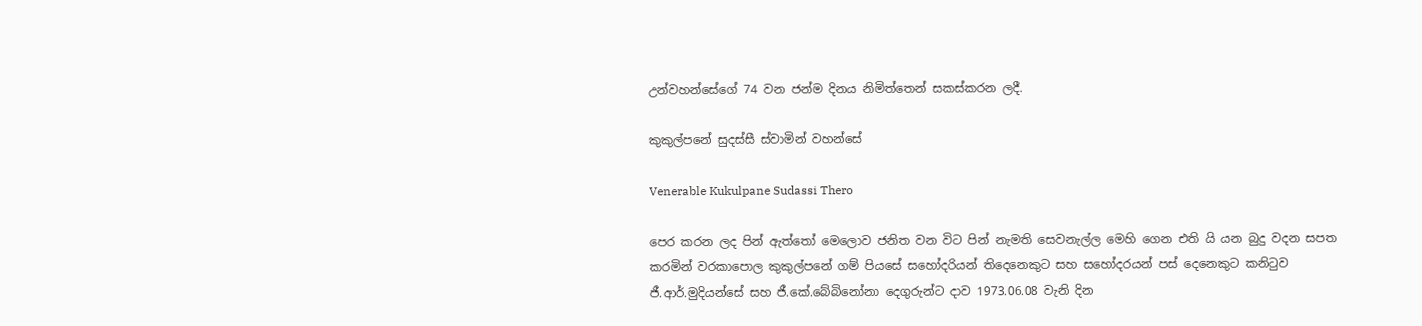උන්වහන්සේගේ 74 වන ජන්ම දිනය නිමිත්තෙන් සකස්කරන ලදී.

කුකුල්පනේ සුදස්සී ස්වාමින් වහන්සේ

Venerable Kukulpane Sudassi Thero

පෙර කරන ලද පින් ඇත්තෝ මෙලොව ජනිත වන විට පින් නැමති සෙවනැල්ල මෙහි ගෙන එති යි යන බුදු වදන සපත කරමින් වරකාපොල කුකුල්පනේ ගම් පියසේ සහෝදරියන් තිදෙ‍නෙකුට සහ සහෝදරයන් පස් දෙනෙකුට කනිටුව ජී.ආර්.මුදියන්සේ සහ ජී.කේ.බේබිනෝනා දෙගුරුන්ට දාව 1973.06.08 වැනි දින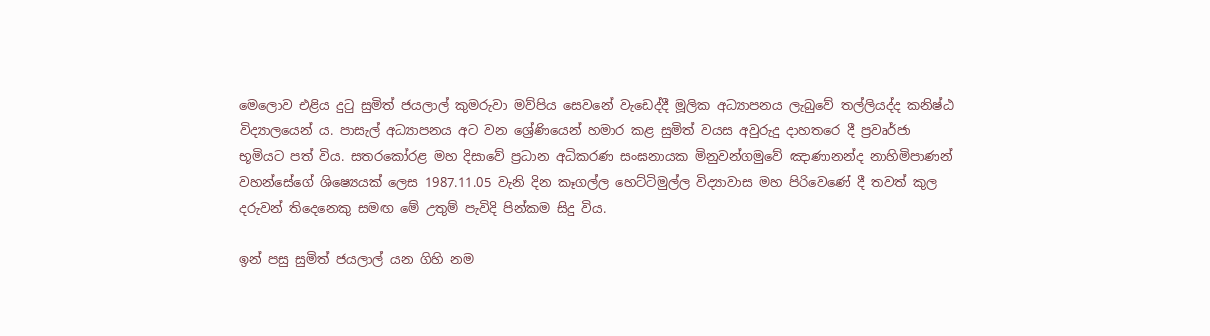මෙලොව එළිය දුටු සුමිත් ජයලාල් කුමරුවා මව්පිය සෙවනේ වැඩෙද්දී මූලික අධ්‍යාපනය ලැබුවේ තල්ලියද්ද කනිෂ්ඨ විද්‍යාලයෙන් ය. පාසැල් අධ්‍යාපනය අට වන ශ්‍රේණියෙන් හමාර කළ සුමිත් වයස අවුරුදු දාහතරෙ දී ප්‍රවෘර්ජා භූමියට පත් විය. සතරකෝරළ මහ දිසාවේ ප්‍රධාන අධිකරණ සංඝනායක මිනුවන්ගමුවේ ඤාණානන්ද නාහිමිපාණන් වහන්සේගේ ශිෂ්‍යෙයක් ලෙස 1987.11.05 වැනි දින කෑගල්ල හෙට්ටිමුල්ල විද්‍යාවාස මහ පිරිවෙණේ දී තවත් කුල දරුවන් තිදෙනෙකු සමඟ මේ උතුම් පැවිදි පින්කම සිදු විය.

ඉන් පසු සුමිත් ජයලාල් යන ගිහි නම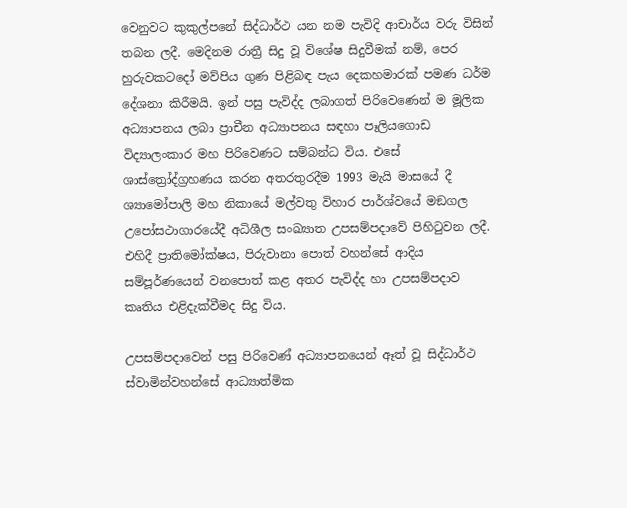වෙනුවට කුකුල්පනේ සිද්ධාර්ථ යන නම පැවිදි ආචාර්ය වරු විසින් තබන ලදී. මෙදිනම රාත්‍රී සිදු වූ විශේෂ සිදුවීමක් නම්, පෙර හුරුවකටදෝ මව්පිය ගුණ පිළිබඳ පැය දෙකහමාරක් පමණ ධර්ම දේශනා කිරීමයි. ඉන් පසු පැවිද්ද ලබාගත් පිරිවෙණෙන් ම මූලික අධ්‍යාපනය ලබා ප්‍රාචීන අධ්‍යාපනය සඳහා පෑලියගොඩ විද්‍යාලංකාර මහ පිරිවෙණට සම්බන්ධ විය. එසේ ශාස්ත්‍රෝද්ග්‍රහණය කරන අතරතුරදීම 1993 මැයි මාසයේ දී ශ්‍යාමෝපාලි මහ නිකායේ මල්වතු විහාර පාර්ශ්වයේ මඞගල උපෝසථාගාරයේදී අධිශීල සංඛ්‍යාත උපසම්පදාවේ පිහිටුවන ලදී. එහිදී ප්‍රාතිමෝක්ෂය, පිරුවානා පොත් වහන්සේ ආදිය සම්පූර්ණයෙන් වනපොත් කළ අතර පැවිද්ද හා උපසම්පදාව කෘතිය එළිදැක්වීමද සිදු විය.

උපසම්පදාවෙන් පසු පිරිවෙණ් අධ්‍යාපනයෙන් ඈත් වූ සිද්ධාර්ථ ස්වාමින්වහන්සේ ආධ්‍යාත්මික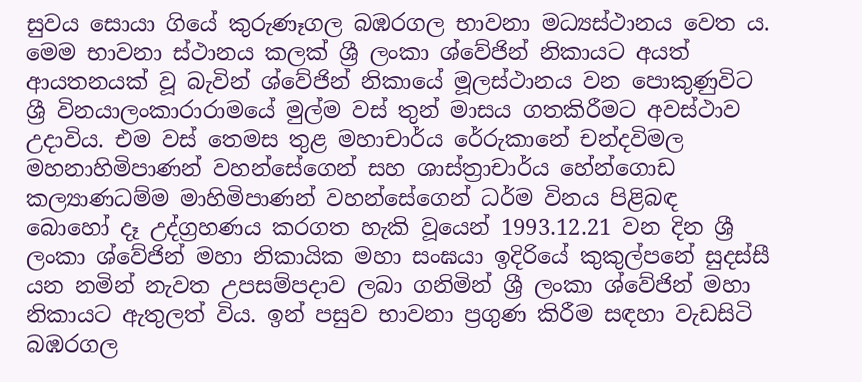සුවය සොයා ගියේ කුරුණෑගල බඹරගල භාවනා මධ්‍යස්ථානය වෙත ය. මෙම භාවනා ස්ථානය කලක් ශ්‍රී ලංකා ශ්වේජින් නිකායට අයත් ආයතනයක් වූ බැවින් ශ්වේජින් නිකායේ මූලස්ථානය වන පොකුණුවිට ශ්‍රී විනයාලංකාරාරාමයේ මුල්ම වස් තුන් මාසය ගතකිරීමට අවස්ථාව උදාවිය. එම වස් තෙමස තුළ මහාචාර්ය රේරුකානේ චන්දවිමල මහනාහිමිපාණන් වහන්සේගෙන් සහ ශාස්ත්‍රාචාර්ය හේන්ගොඩ කල්‍යාණධම්ම මාහිමිපාණන් වහන්සේගෙන් ධර්ම විනය පිළිබඳ බොහෝ දෑ උද්ග්‍රහණය කරගත හැකි වූයෙන් 1993.12.21 වන දින ශ්‍රී ලංකා ශ්වේජින් මහා නිකායික මහා සංඝයා ඉදිරියේ කුකුල්පනේ සුදස්සී යන නමින් නැවත උපසම්පදාව ලබා ගනිමින් ශ්‍රී ලංකා ශ්වේජින් මහා නිකායට ඇතුලත් විය. ඉන් පසුව භාවනා ප්‍රගුණ කිරීම සඳහා වැඩසිටි බඹරගල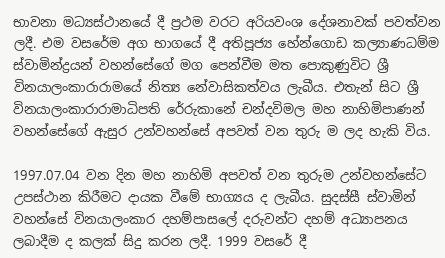භාවනා මධ්‍යස්ථානයේ දී ප්‍රථම වරට අරියවංශ දේශනාවක් පවත්වන ලදී. එම වසරේම අග භාගයේ දී අතිපූජ්‍ය හේන්ගොඩ කල්‍යාණධම්ම ස්වාමින්ද්‍රයන් වහන්සේගේ මග පෙන්වීම මත පොකුණුවිට ශ්‍රී විනයාලංකාරාරාමයේ නිත්‍ය නේවාසිකත්වය ලැබීය. එතැන් සිට ශ්‍රී විනයාලංකාරාරාමාධිපති රේරුකානේ චන්දවිමල මහ නාහිමිපාණන් වහන්සේගේ ඇසුර උන්වහන්සේ අපවත් වන තුරු ම ලද හැකි විය.

1997.07.04 වන දින මහ නාහිමි අපවත් වන තුරුම උන්වහන්සේට උපස්ථාන කිරීමට දායක වීමේ භාග්‍යය ද ලැබීය. සුදස්සී ස්වාමින් වහන්සේ විනයාලංකාර දහම්පාසලේ දරුවන්ට දහම් අධ්‍යාපනය ලබාදීම ද කලක් සිදු කරන ලදී. 1999 වසරේ දී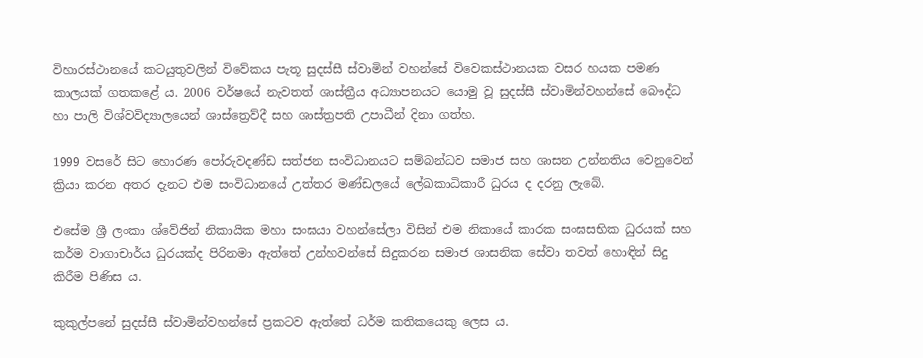විහාරස්ථානයේ කටයුතුවලින් විවේකය පැතූ සුදස්සී ස්වාමින් වහන්සේ විවෙකස්ථානයක වසර හයක පමණ කාලයක් ගතකළේ ය. 2006 වර්ෂයේ නැවතත් ශාස්ත්‍රීය අධ්‍යාපනයට යොමු වූ සුදස්සී ස්වාමින්වහන්සේ බෞද්ධ හා පාලි විශ්වවිද්‍යාලයෙන් ශාස්ත්‍රෙව්දී සහ ශාස්ත්‍රපති උපාධීන් දිනා ගත්හ.

1999 වසරේ සිට හොරණ පෝරුවදණ්ඩ සත්ජන සංවිධානයට සම්බන්ධව සමාජ සහ ශාසන උන්නතිය වෙනුවෙන් ක්‍රියා කරන අතර දැනට එම සංවිධානයේ උත්තර මණ්ඩලයේ ලේඛකාධිකාරී ධුරය ද දරනු ලැබේ.

එසේම ශ්‍රී ලංකා ශ්වේජින් නිකායික මහා සංඝයා වහන්සේලා විසින් එම නිකායේ කාරක සංඝසභික ධුරයක් සහ කර්ම වාගාචාර්ය ධුරයක්ද පිරිනමා ඇත්තේ උන්හවන්සේ සිදුකරන සමාජ ශාසනික සේවා තවත් හොඳින් සිදු කිරීම පිණිස ය.

කුකුල්පනේ සුදස්සී ස්වාමින්වහන්සේ ප්‍රකටව ඇත්තේ ධර්ම කතිකයෙකු ලෙස ය.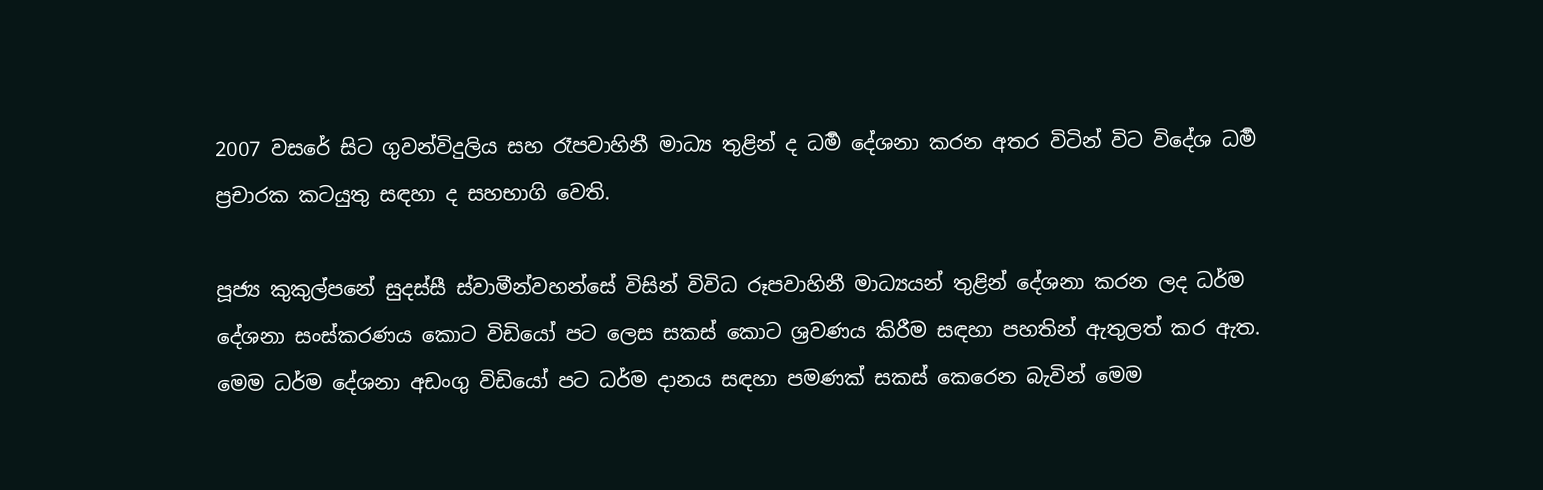2007 වසරේ සිට ගුවන්විදුලිය සහ රෑපවාහිනී මාධ්‍ය තුළින් ද ධර්‍ම දේශනා කරන අතර විටින් විට විදේශ ධර්‍ම ප්‍රචාරක කටයුතු සඳහා ද සහභාගි වෙති.

පූජ්‍ය කුකුල්පනේ සුදස්සී ස්වාමීන්වහන්සේ විසින් විවිධ රූපවාහිනී මාධ්‍යයන් තුළින් දේශනා කරන ලද ධර්ම දේශනා සංස්කරණය කොට විඩියෝ පට ලෙස සකස් කොට ශ්‍රවණය කිරීම සඳහා පහතින් ඇතුලත් කර ඇත. මෙම ධර්ම දේශනා අඩංගු විඩියෝ පට ධර්ම දානය සඳහා පමණක් සකස් කෙරෙන බැවින් මෙම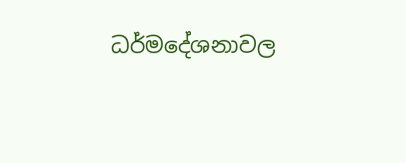ධර්මදේශනාවල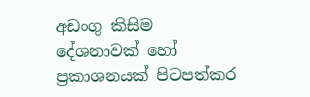අඩංගු කිසිම දේශනාවක් හෝ ප්‍රකාශනයක් පිටපත්කර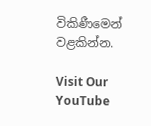විකිණීමෙන් වළකින්න.

Visit Our YouTube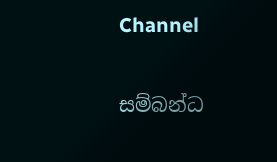Channel

සම්බන්ධ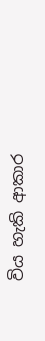විය හැකි ආකාර